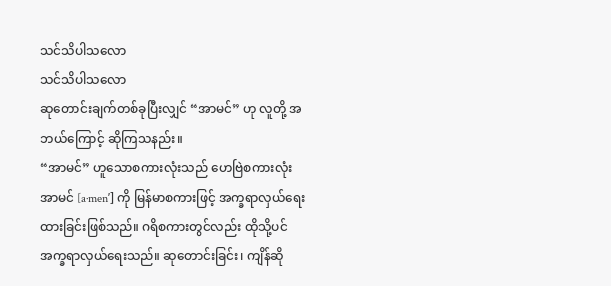သင်သိပါသလော
သင်သိပါသလော
ဆုတောင်းချက်တစ်ခုပြီးလျှင် “အာမင်” ဟု လူတို့ အဘယ်ကြောင့် ဆိုကြသနည်း။
“အာမင်” ဟူသောစကားလုံးသည် ဟေဗြဲစကားလုံး အာမင် [a·menʹ] ကို မြန်မာစကားဖြင့် အက္ခရာလှယ်ရေးထားခြင်းဖြစ်သည်။ ဂရိစကားတွင်လည်း ထိုသို့ပင်အက္ခရာလှယ်ရေးသည်။ ဆုတောင်းခြင်း၊ ကျိန်ဆို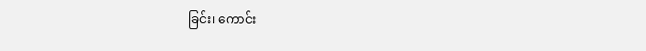ခြင်း၊ ကောင်း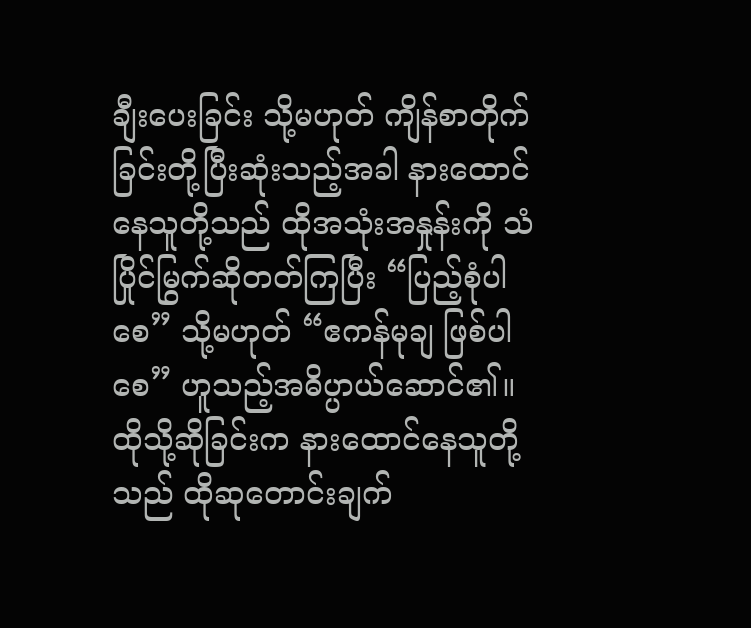ချီးပေးခြင်း သို့မဟုတ် ကျိန်စာတိုက်ခြင်းတို့ပြီးဆုံးသည့်အခါ နားထောင်နေသူတို့သည် ထိုအသုံးအနှုန်းကို သံပြိုင်မြွက်ဆိုတတ်ကြပြီး “ပြည့်စုံပါစေ” သို့မဟုတ် “ဧကန်မုချ ဖြစ်ပါစေ” ဟူသည့်အဓိပ္ပာယ်ဆောင်၏။ ထိုသို့ဆိုခြင်းက နားထောင်နေသူတို့သည် ထိုဆုတောင်းချက်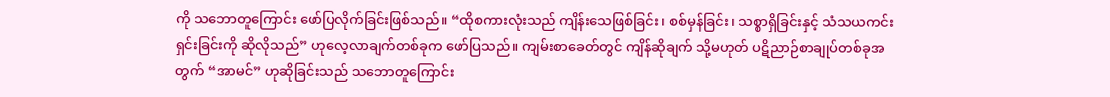ကို သဘောတူကြောင်း ဖော်ပြလိုက်ခြင်းဖြစ်သည်။ “ထိုစကားလုံးသည် ကျိန်းသေဖြစ်ခြင်း၊ စစ်မှန်ခြင်း၊ သစ္စာရှိခြင်းနှင့် သံသယကင်းရှင်းခြင်းကို ဆိုလိုသည်” ဟုလေ့လာချက်တစ်ခုက ဖော်ပြသည်။ ကျမ်းစာခေတ်တွင် ကျိန်ဆိုချက် သို့မဟုတ် ပဋိညာဉ်စာချုပ်တစ်ခုအတွက် “အာမင်” ဟုဆိုခြင်းသည် သဘောတူကြောင်း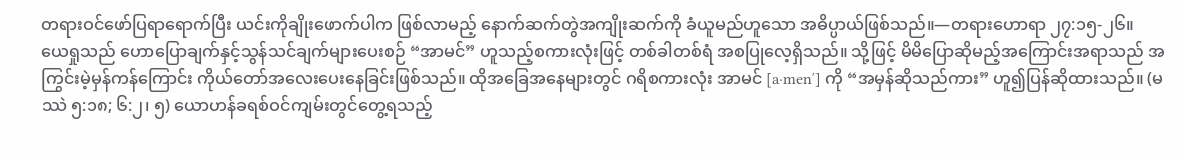တရားဝင်ဖော်ပြရာရောက်ပြီး ယင်းကိုချိုးဖောက်ပါက ဖြစ်လာမည့် နောက်ဆက်တွဲအကျိုးဆက်ကို ခံယူမည်ဟူသော အဓိပ္ပာယ်ဖြစ်သည်။—တရားဟောရာ ၂၇:၁၅-၂၆။
ယေရှုသည် ဟောပြောချက်နှင့်သွန်သင်ချက်များပေးစဉ် “အာမင်” ဟူသည့်စကားလုံးဖြင့် တစ်ခါတစ်ရံ အစပြုလေ့ရှိသည်။ သို့ဖြင့် မိမိပြောဆိုမည့်အကြောင်းအရာသည် အကြွင်းမဲ့မှန်ကန်ကြောင်း ကိုယ်တော်အလေးပေးနေခြင်းဖြစ်သည်။ ထိုအခြေအနေများတွင် ဂရိစကားလုံး အာမင် [a·menʹ] ကို “အမှန်ဆိုသည်ကား” ဟူ၍ပြန်ဆိုထားသည်။ (မဿဲ ၅:၁၈; ၆:၂၊ ၅) ယောဟန်ခရစ်ဝင်ကျမ်းတွင်တွေ့ရသည့်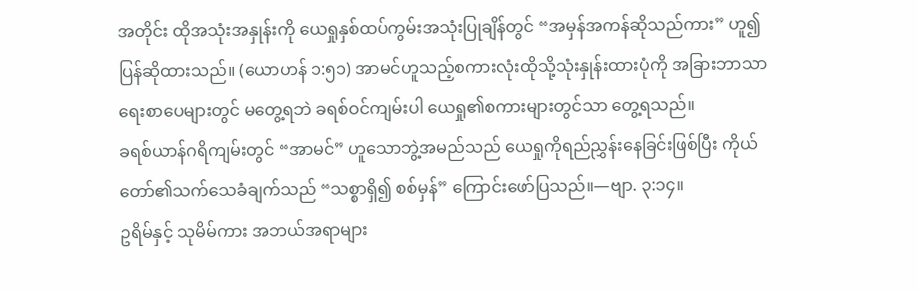အတိုင်း ထိုအသုံးအနှုန်းကို ယေရှုနှစ်ထပ်ကွမ်းအသုံးပြုချိန်တွင် “အမှန်အကန်ဆိုသည်ကား” ဟူ၍ပြန်ဆိုထားသည်။ (ယောဟန် ၁:၅၁) အာမင်ဟူသည့်စကားလုံးထိုသို့သုံးနှုန်းထားပုံကို အခြားဘာသာရေးစာပေများတွင် မတွေ့ရဘဲ ခရစ်ဝင်ကျမ်းပါ ယေရှု၏စကားများတွင်သာ တွေ့ရသည်။
ခရစ်ယာန်ဂရိကျမ်းတွင် “အာမင်” ဟူသောဘွဲ့အမည်သည် ယေရှုကိုရည်ညွှန်းနေခြင်းဖြစ်ပြီး ကိုယ်တော်၏သက်သေခံချက်သည် “သစ္စာရှိ၍ စစ်မှန်” ကြောင်းဖော်ပြသည်။—ဗျာ. ၃:၁၄။
ဥရိမ်နှင့် သုမိမ်ကား အဘယ်အရာများ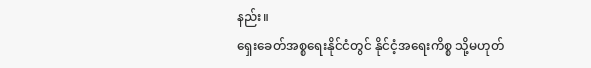နည်း။
ရှေးခေတ်အစ္စရေးနိုင်ငံတွင် နိုင်ငံ့အရေးကိစ္စ သို့မဟုတ်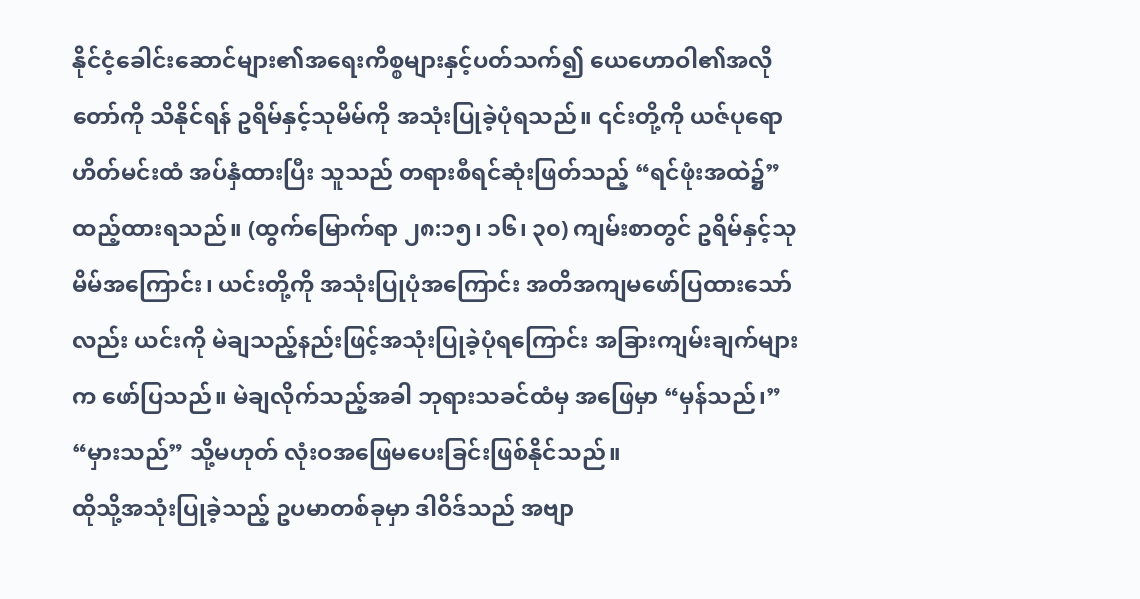နိုင်ငံ့ခေါင်းဆောင်များ၏အရေးကိစ္စများနှင့်ပတ်သက်၍ ယေဟောဝါ၏အလိုတော်ကို သိနိုင်ရန် ဥရိမ်နှင့်သုမိမ်ကို အသုံးပြုခဲ့ပုံရသည်။ ၎င်းတို့ကို ယဇ်ပုရောဟိတ်မင်းထံ အပ်နှံထားပြီး သူသည် တရားစီရင်ဆုံးဖြတ်သည့် “ရင်ဖုံးအထဲ၌” ထည့်ထားရသည်။ (ထွက်မြောက်ရာ ၂၈:၁၅၊ ၁၆၊ ၃၀) ကျမ်းစာတွင် ဥရိမ်နှင့်သုမိမ်အကြောင်း၊ ယင်းတို့ကို အသုံးပြုပုံအကြောင်း အတိအကျမဖော်ပြထားသော်လည်း ယင်းကို မဲချသည့်နည်းဖြင့်အသုံးပြုခဲ့ပုံရကြောင်း အခြားကျမ်းချက်များက ဖော်ပြသည်။ မဲချလိုက်သည့်အခါ ဘုရားသခင်ထံမှ အဖြေမှာ “မှန်သည်၊” “မှားသည်” သို့မဟုတ် လုံးဝအဖြေမပေးခြင်းဖြစ်နိုင်သည်။
ထိုသို့အသုံးပြုခဲ့သည့် ဥပမာတစ်ခုမှာ ဒါဝိဒ်သည် အဗျာ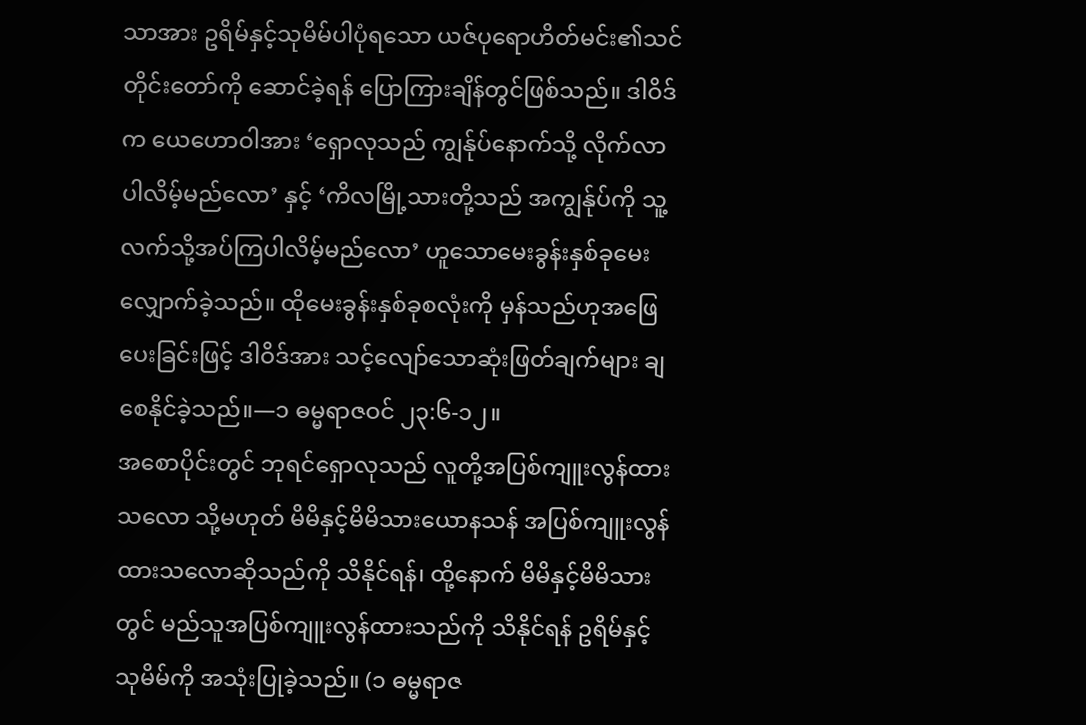သာအား ဥရိမ်နှင့်သုမိမ်ပါပုံရသော ယဇ်ပုရောဟိတ်မင်း၏သင်တိုင်းတော်ကို ဆောင်ခဲ့ရန် ပြောကြားချိန်တွင်ဖြစ်သည်။ ဒါဝိဒ်က ယေဟောဝါအား ‘ရှောလုသည် ကျွန်ုပ်နောက်သို့ လိုက်လာပါလိမ့်မည်လော’ နှင့် ‘ကိလမြို့သားတို့သည် အကျွန်ုပ်ကို သူ့လက်သို့အပ်ကြပါလိမ့်မည်လော’ ဟူသောမေးခွန်းနှစ်ခုမေးလျှောက်ခဲ့သည်။ ထိုမေးခွန်းနှစ်ခုစလုံးကို မှန်သည်ဟုအဖြေပေးခြင်းဖြင့် ဒါဝိဒ်အား သင့်လျော်သောဆုံးဖြတ်ချက်များ ချစေနိုင်ခဲ့သည်။—၁ ဓမ္မရာဇဝင် ၂၃:၆-၁၂။
အစောပိုင်းတွင် ဘုရင်ရှောလုသည် လူတို့အပြစ်ကျူးလွန်ထားသလော သို့မဟုတ် မိမိနှင့်မိမိသားယောနသန် အပြစ်ကျူးလွန်ထားသလောဆိုသည်ကို သိနိုင်ရန်၊ ထို့နောက် မိမိနှင့်မိမိသားတွင် မည်သူအပြစ်ကျူးလွန်ထားသည်ကို သိနိုင်ရန် ဥရိမ်နှင့်သုမိမ်ကို အသုံးပြုခဲ့သည်။ (၁ ဓမ္မရာဇ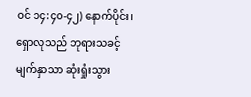ဝင် ၁၄:၄၀-၄၂) နောက်ပိုင်း၊ ရှောလုသည် ဘုရားသခင့်မျက်နှာသာ ဆုံးရှုံးသွား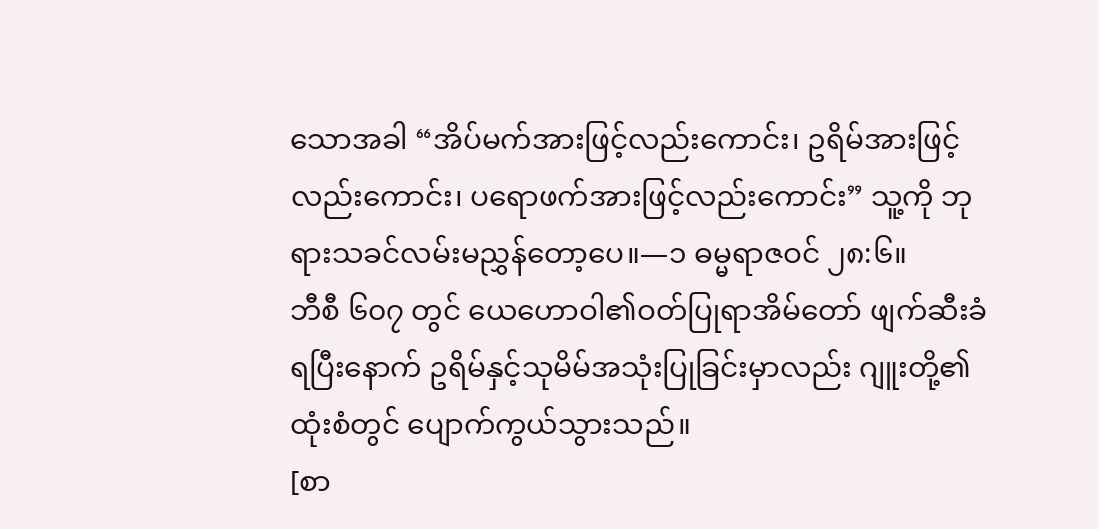သောအခါ “အိပ်မက်အားဖြင့်လည်းကောင်း၊ ဥရိမ်အားဖြင့်လည်းကောင်း၊ ပရောဖက်အားဖြင့်လည်းကောင်း” သူ့ကို ဘုရားသခင်လမ်းမညွှန်တော့ပေ။—၁ ဓမ္မရာဇဝင် ၂၈:၆။
ဘီစီ ၆၀၇ တွင် ယေဟောဝါ၏ဝတ်ပြုရာအိမ်တော် ဖျက်ဆီးခံရပြီးနောက် ဥရိမ်နှင့်သုမိမ်အသုံးပြုခြင်းမှာလည်း ဂျူးတို့၏ထုံးစံတွင် ပျောက်ကွယ်သွားသည်။
[စာ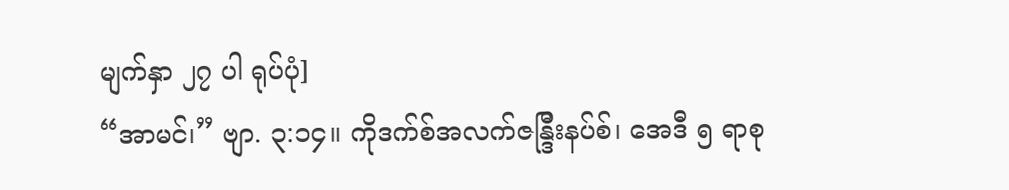မျက်နှာ ၂၇ ပါ ရုပ်ပုံ]
“အာမင်၊” ဗျာ. ၃:၁၄။ ကိုဒက်စ်အလက်ဇန္ဒြီးနပ်စ်၊ အေဒီ ၅ ရာစု